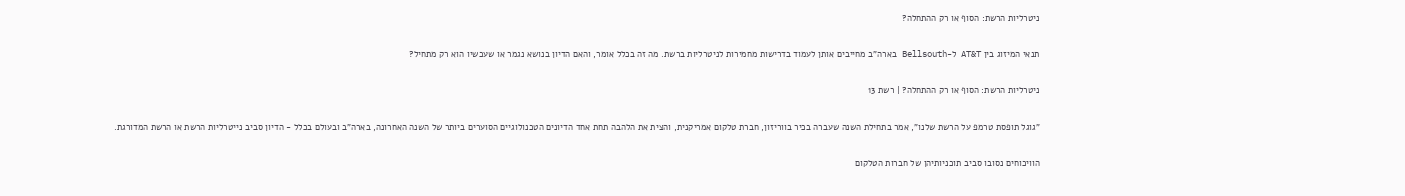ניטרליות הרשת: הסוף או רק ההתחלה?

תנאי המיזוג בין AT&T ל-Bellsouth בארה"ב מחייבים אותן לעמוד בדרישות מחמירות לניטרליות ברשת. מה זה בכלל אומר, והאם הדיון בנושא נגמר או שעכשיו הוא רק מתחיל?

ניטרליות הרשת: הסוף או רק ההתחלה? | רשת 13

"גוגל תופסת טרמפ על הרשת שלנו", אמר בתחילת השנה שעברה בכיר בווריזון, חברת טלקום אמריקנית, והצית את הלהבה תחת אחד הדיונים הטכנולוגיים הסוערים ביותר של השנה האחרונה, בארה"ב ובעולם בכלל - הדיון סביב נייטרליות הרשת או הרשת המדורגת.

הוויכוחים נסובו סביב תוכניותיהן של חברות הטלקום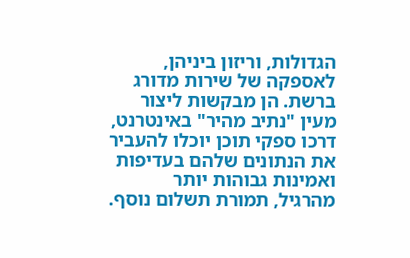הגדולות, וריזון ביניהן, לאספקה של שירות מדורג ברשת. הן מבקשות ליצור מעין "נתיב מהיר" באינטרנט, דרכו ספקי תוכן יוכלו להעביר את הנתונים שלהם בעדיפות ואמינות גבוהות יותר מהרגיל, תמורת תשלום נוסף.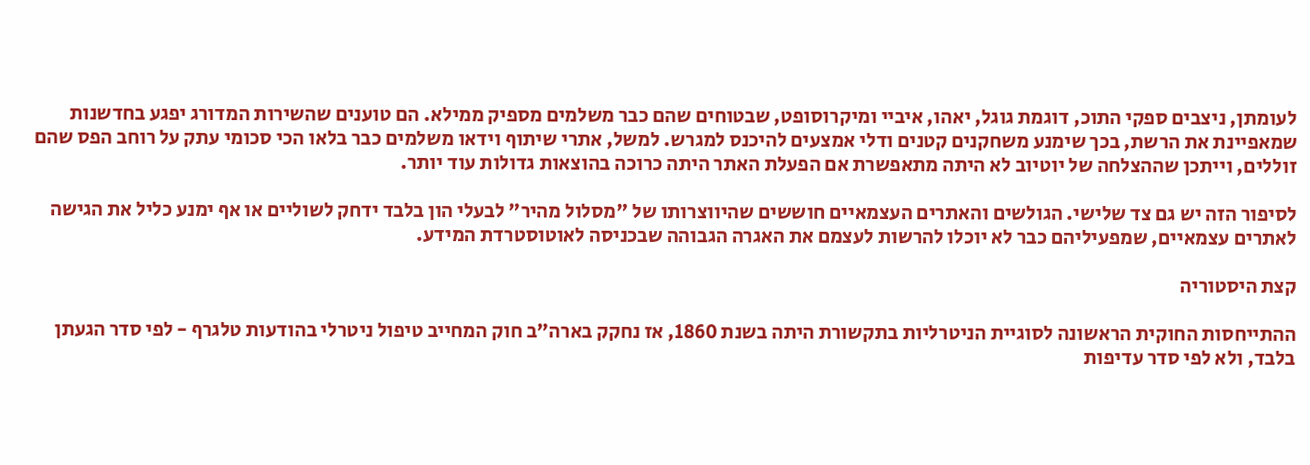לעומתן, ניצבים ספקי התוכ, דוגמת גוגל, יאהו, איביי ומיקרוסופט, שבטוחים שהם כבר משלמים מספיק ממילא. הם טוענים שהשירות המדורג יפגע בחדשנות שמאפיינת את הרשת, בכך שימנע משחקנים קטנים ודלי אמצעים להיכנס למגרש. למשל, אתרי שיתוף וידאו משלמים כבר בלאו הכי סכומי עתק על רוחב הפס שהם זוללים, וייתכן שההצלחה של יוטיוב לא היתה מתאפשרת אם הפעלת האתר היתה כרוכה בהוצאות גדולות עוד יותר.

לסיפור הזה יש גם צד שלישי. הגולשים והאתרים העצמאיים חוששים שהיווצרותו של "מסלול מהיר" לבעלי הון בלבד ידחק לשוליים או אף ימנע כליל את הגישה לאתרים עצמאיים, שמפעיליהם כבר לא יוכלו להרשות לעצמם את האגרה הגבוהה שבכניסה לאוטוסטרדת המידע.

קצת היסטוריה

ההתייחסות החוקית הראשונה לסוגיית הניטרליות בתקשורת היתה בשנת 1860, אז נחקק בארה"ב חוק המחייב טיפול ניטרלי בהודעות טלגרף - לפי סדר הגעתן בלבד, ולא לפי סדר עדיפות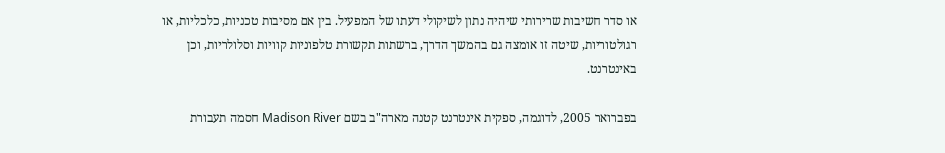או סדר חשיבות שרירותי שיהיה נתון לשיקולי דעתו של המפעיל. בין אם מסיבות טכניות, כלכליות, או רגולטוריות, שיטה זו אומצה גם בהמשך הדרך, ברשתות תקשורת טלפוניות קוויות וסלולריות, וכן באינטרנט.

בפברואר 2005, לדוגמה, ספקית אינטרנט קטנה מארה"ב בשם Madison River חסמה תעבורת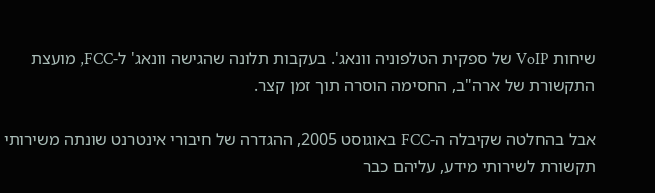שיחות VoIP של ספקית הטלפוניה וונאג'. בעקבות תלונה שהגישה וונאג' ל-FCC, מועצת התקשורת של ארה"ב, החסימה הוסרה תוך זמן קצר.

אבל בהחלטה שקיבלה ה-FCC באוגוסט 2005, ההגדרה של חיבורי אינטרנט שונתה משירותי תקשורת לשירותי מידע, עליהם כבר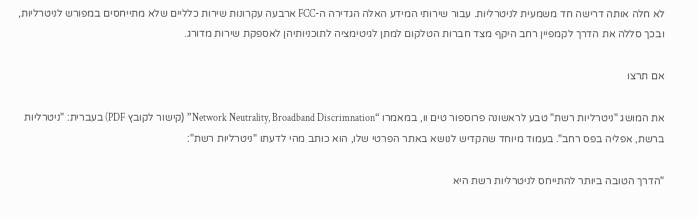לא חלה אותה דרישה חד משמעית לניטרליות. עבור שירותי המידע האלה הגדירה ה-FCC ארבעה עקרונות שירות כלליים שלא מתייחסים במפורש לניטרליות, ובכך סללה את הדרך לקמפיין רחב היקף מצד חברות הטלקום למתן לגיטימציה לתוכניותיהן לאספקת שירות מדורג.

אם תרצו

את המושג "ניטרליות רשת" טבע לראשונה פרוספור טים וו, במאמרו “Network Neutrality, Broadband Discrimnation” (קישור לקובץ PDF) בעברית: "ניטרליות ברשת, אפליה בפס רחב". בעמוד מיוחד שהקדיש לנושא באתר הפרטי שלו, הוא כותב מהי לדעתו "ניטרליות רשת":

"הדרך הטובה ביותר להתייחס לניטרליות רשת היא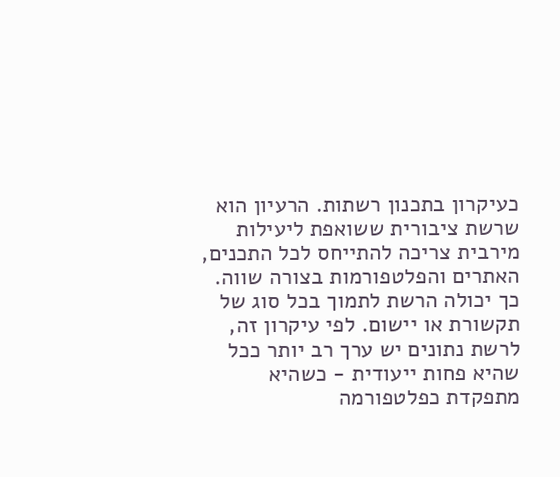כעיקרון בתכנון רשתות. הרעיון הוא שרשת ציבורית ששואפת ליעילות מירבית צריכה להתייחס לכל התכנים, האתרים והפלטפורמות בצורה שווה. כך יכולה הרשת לתמוך בכל סוג של תקשורת או יישום. לפי עיקרון זה, לרשת נתונים יש ערך רב יותר ככל שהיא פחות ייעודית - כשהיא מתפקדת כפלטפורמה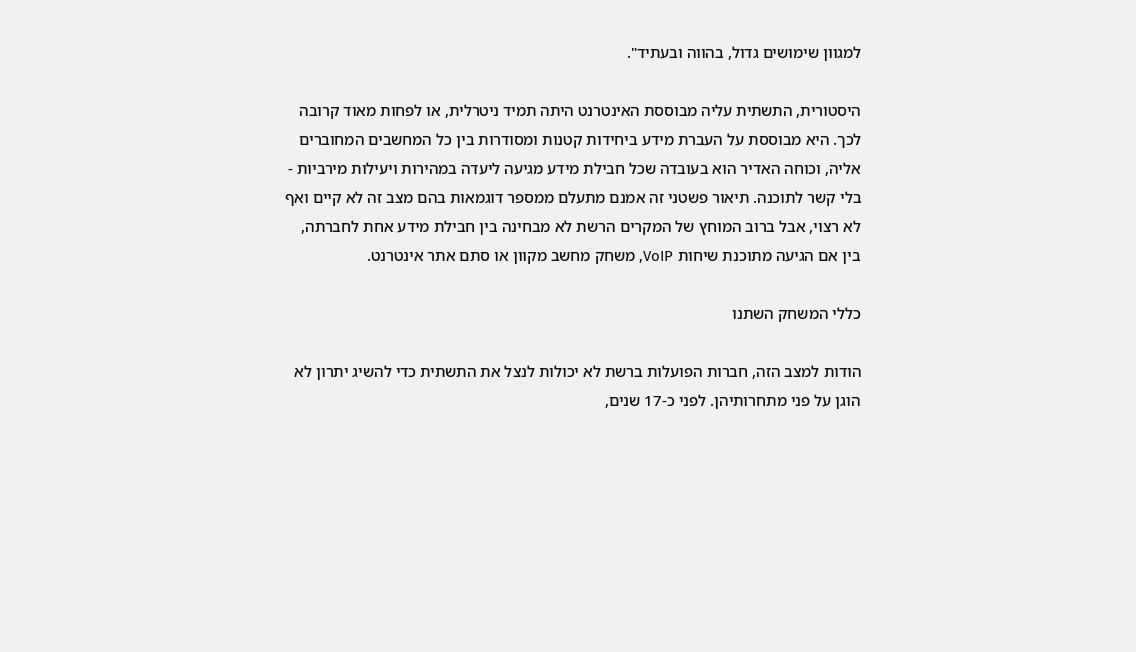למגוון שימושים גדול, בהווה ובעתיד".

היסטורית, התשתית עליה מבוססת האינטרנט היתה תמיד ניטרלית, או לפחות מאוד קרובה לכך. היא מבוססת על העברת מידע ביחידות קטנות ומסודרות בין כל המחשבים המחוברים אליה, וכוחה האדיר הוא בעובדה שכל חבילת מידע מגיעה ליעדה במהירות ויעילות מירביות - בלי קשר לתוכנה. תיאור פשטני זה אמנם מתעלם ממספר דוגמאות בהם מצב זה לא קיים ואף לא רצוי, אבל ברוב המוחץ של המקרים הרשת לא מבחינה בין חבילת מידע אחת לחברתה, בין אם הגיעה מתוכנת שיחות VoIP, משחק מחשב מקוון או סתם אתר אינטרנט.

כללי המשחק השתנו

הודות למצב הזה, חברות הפועלות ברשת לא יכולות לנצל את התשתית כדי להשיג יתרון לא הוגן על פני מתחרותיהן. לפני כ-17 שנים,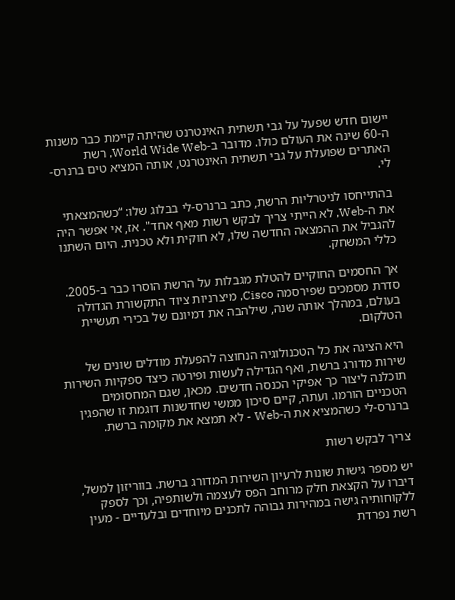יישום חדש שפעל על גבי תשתית האינטרנט שהיתה קיימת כבר משנות ה-60 שינה את העולם כולו. מדובר ב-World Wide Web, רשת האתרים שפועלת על גבי תשתית האינטרנט, אותה המציא טים ברנרס-לי.

בהתייחסו לניטרליות הרשת, כתב ברנרס-לי בבלוג שלו: “כשהמצאתי את ה-Web, לא הייתי צריך לבקש רשות מאף אחד". אז, אי אפשר היה להגביל את ההמצאה החדשה שלו, לא חוקית ולא טכנית. היום השתנו כללי המשחק.

אך החסמים החוקיים להטלת מגבלות על הרשת הוסרו כבר ב-2005. סדרת מסמכים שפירסמה Cisco, מיצרניות ציוד התקשורת הגדולה בעולם, במהלך אותה שנה, שילהבה את דמיונם של בכירי תעשיית הטלקום.

היא הציגה את כל הטכנולוגיה הנחוצה להפעלת מודלים שונים של שירות מדורג ברשת, ואף הגדילה לעשות ופירטה כיצד ספקיות השירות תוכלנה ליצור כך אפיקי הכנסה חדשים. מכאן, שגם המחסומים הטכניים הורמו. ועתה, קיים סיכון ממשי שחדשנות דוגמת זו שהפגין ברנרס-לי כשהמציא את ה-Web - לא תמצא את מקומה ברשת.

צריך לבקש רשות

יש מספר גישות שונות לרעיון השירות המדורג ברשת. בווריזון למשל, דיברו על הקצאת חלק מרוחב הפס לעצמה ולשותפיה, וכך לספק ללקוחותיה גישה במהירות גבוהה לתכנים מיוחדים ובלעדיים - מעין רשת נפרדת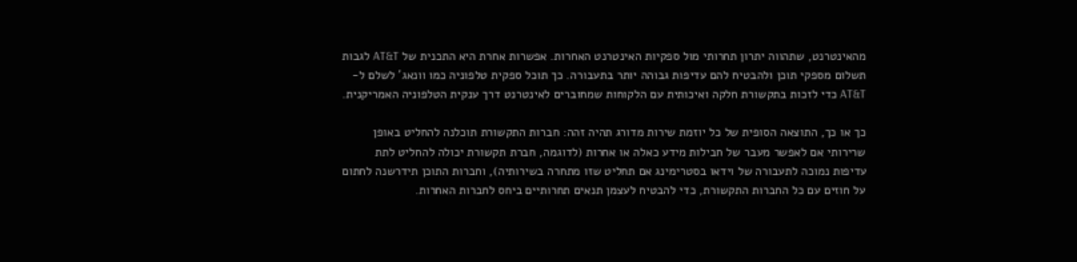מהאינטרנט, שתהווה יתרון תחרותי מול ספקיות האינטרנט האחרות. אפשרות אחרת היא התכנית של AT&T לגבות תשלום מספקי תוכן ולהבטיח להם עדיפות גבוהה יותר בתעבורה. כך תוכל ספקית טלפוניה כמו וונאג' לשלם ל-AT&T כדי לזכות בתקשורת חלקה ואיכותית עם הלקוחות שמחוברים לאינטרנט דרך ענקית הטלפוניה האמריקנית.

כך או כך, התוצאה הסופית של כל יוזמת שירות מדורג תהיה זהה: חברות התקשורת תוכלנה להחליט באופן שרירותי אם לאפשר מעבר של חבילות מידע כאלה או אחרות (לדוגמה, חברת תקשורת יכולה להחליט לתת עדיפות נמוכה לתעבורה של וידאו בסטרימינג אם תחליט שזו מתחרה בשירותיה), וחברות התוכן תידרשנה לחתום על חוזים עם כל החברות התקשורת, כדי להבטיח לעצמן תנאים תחרותיים ביחס לחברות האחרות.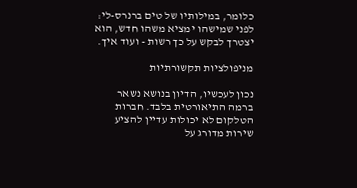כלומר, במילותיו של טים ברנרס-לי: לפני שמישהו ימציא משהו חדש, הוא יצטרך לבקש על כך רשות - ועוד איך.

מניפולציות תקשורתיות

נכון לעכשיו, הדיון בנושא נשאר ברמה התיאורטית בלבד. חברות הטלקום לא יכולות עדיין להציע שירות מדורג על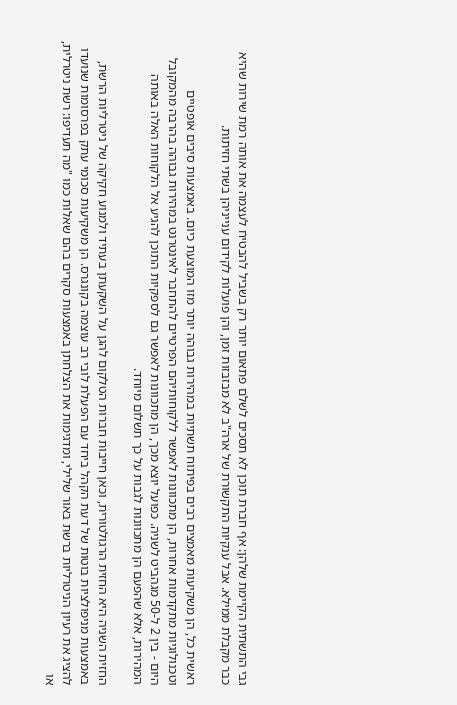גבי התשתית הקיימת שלהן: אף חברת תוכן לא תסכים לשלם פתאום יותר רק בשביל להבטיח לעצמה את אותה רמת שירות שהיא כבר מקבלת ממילא. אבל ענקיות התקשורת של ארה"ב לא מבזבזות זמן, והן פועלות לקידום ענייניהן בשתי חזיתות.

ראשית כל, הן משקיעות מאמצים רבים בפיתוח תשתיות במהירות גבוהה יותר מזו המוצעת כיום. באמצעות סיבים אופטיים וטכנולוגיות מתקדמות אחרות, הן מתכוונות לאפשר ללקוחותיהם הפרטיים להתחבר לאינטרנט במהירות גבוהה בהרבה מהמקובל היום - בין 2 ל-50 מגהביט לשניה. כפועל יוצא מכך, הן מתכוונות לאפשר גם לספקיות התוכן להגיע אל הלקוחות האלה באותה המהירות, אלא שהפעם הן מתכוונות לגבות על כך תשלום מיוחד.

החזית השניה היא החזית הרגולטורית, וכאן חייבות חברות הטלקום להגן על השקעתן בעתיד ולמנוע חקיקה של ניטרליות הרשת, באמצעות מניפולציות בוטות של דעת הקהל ביחד עם הפעלת לובי רב עוצמה בקונגרס. הן משקיעות סכומי עתק בפרסומות שנועדו להציג את רעיון הניטרליות ברשת באור שלילי, ומדגימות את הצלחתן באמצעות סקרים בהם שאלות כמו "מה תעדיפו: רשת ניטרלית, או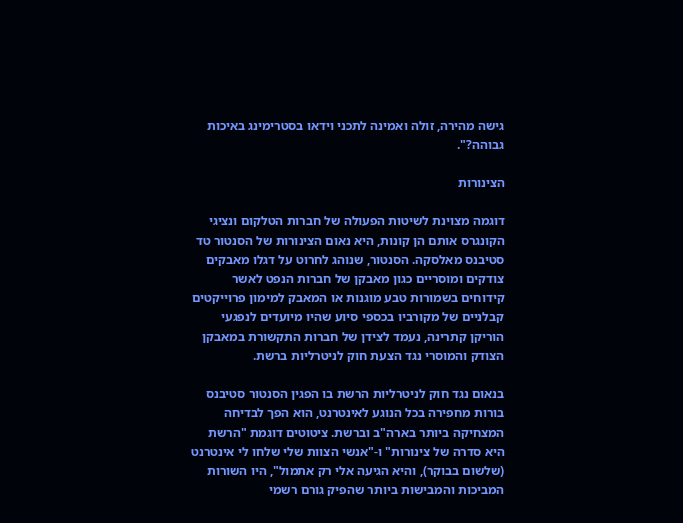גישה מהירה, זולה ואמינה לתכני וידאו בסטרימינג באיכות גבוהה?".

הצינורות

דוגמה מצוינת לשיטות הפעולה של חברות הטלקום ונציגי הקונגרס אותם הן קונות, היא נאום הצינורות של הסנטור טד סטיבנס מאלסקה. הסנטור, שנוהג לחרוט על דגלו מאבקים צודקים ומוסריים כגון מאבקן של חברות הנפט לאשר קידוחים בשמורות טבע מוגנות או המאבק למימון פרוייקטים קבלניים של מקורביו בכספי סיוע שהיו מיועדים לנפגעי הוריקן קתרינה, נעמד לצידן של חברות התקשורת במאבקן הצודק והמוסרי נגד הצעת חוק לניטרליות ברשת.

בנאום נגד חוק לניטרליות הרשת בו הפגין הסנטור סטיבנס בורות מחפירה בכל הנוגע לאינטרנט, הוא הפך לבדיחה המצחיקה ביותר בארה"ב וברשת. ציטוטים דוגמת "הרשת היא סדרה של צינורות" ו-"אנשי הצוות שלי שלחו לי אינטרנט (שלשום בבוקר), והיא הגיעה אלי רק אתמול", היו השורות המביכות והמבישות ביותר שהפיק גורם רשמי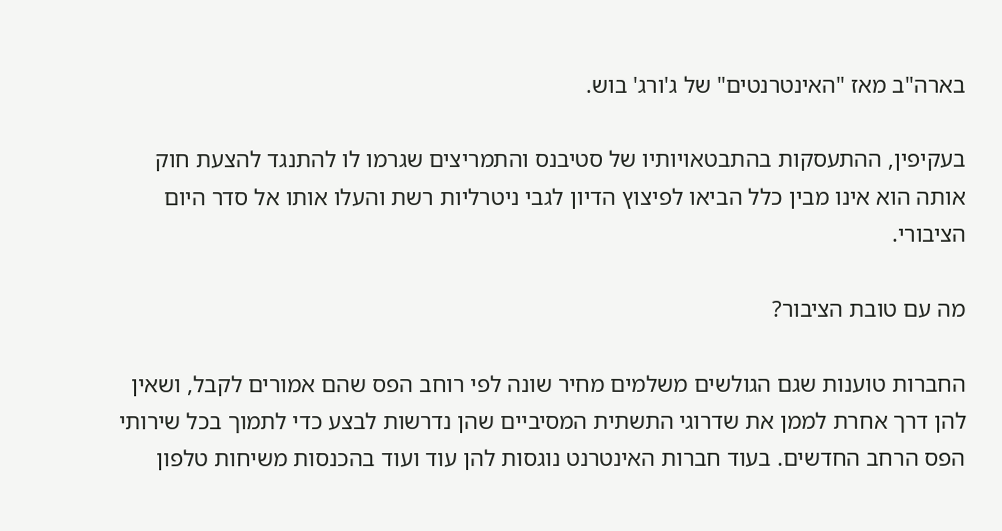בארה"ב מאז "האינטרנטים" של ג'ורג' בוש.

בעקיפין, ההתעסקות בהתבטאויותיו של סטיבנס והתמריצים שגרמו לו להתנגד להצעת חוק אותה הוא אינו מבין כלל הביאו לפיצוץ הדיון לגבי ניטרליות רשת והעלו אותו אל סדר היום הציבורי.

מה עם טובת הציבור?

החברות טוענות שגם הגולשים משלמים מחיר שונה לפי רוחב הפס שהם אמורים לקבל, ושאין להן דרך אחרת לממן את שדרוגי התשתית המסיביים שהן נדרשות לבצע כדי לתמוך בכל שירותי הפס הרחב החדשים. בעוד חברות האינטרנט נוגסות להן עוד ועוד בהכנסות משיחות טלפון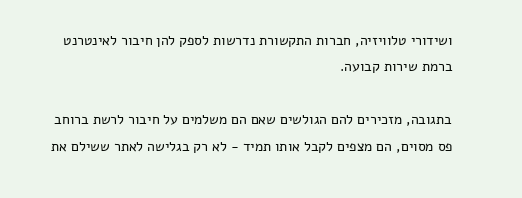ושידורי טלוויזיה, חברות התקשורת נדרשות לספק להן חיבור לאינטרנט ברמת שירות קבועה.

בתגובה, מזכירים להם הגולשים שאם הם משלמים על חיבור לרשת ברוחב פס מסוים, הם מצפים לקבל אותו תמיד - לא רק בגלישה לאתר ששילם את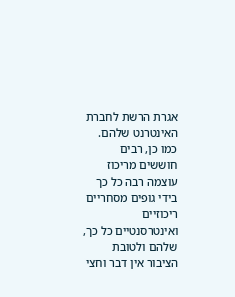אגרת הרשת לחברת האינטרנט שלהם. כמו כן, רבים חוששים מריכוז עוצמה רבה כל כך בידי גופים מסחריים ריכוזיים ואינטרסנטיים כל כך, שלהם ולטובת הציבור אין דבר וחצי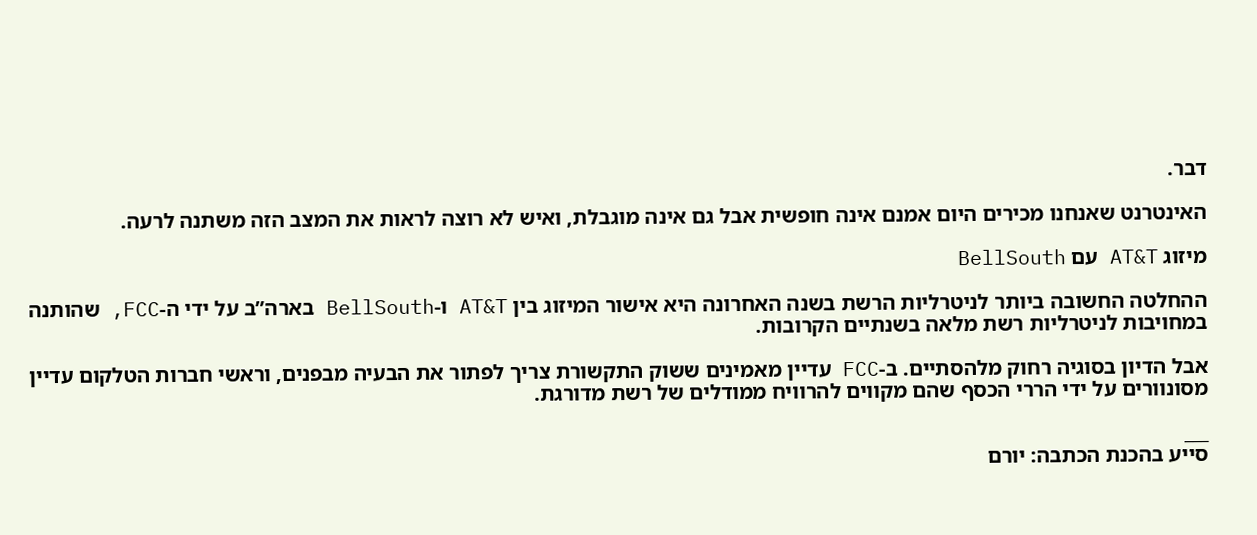דבר.

האינטרנט שאנחנו מכירים היום אמנם אינה חופשית אבל גם אינה מוגבלת, ואיש לא רוצה לראות את המצב הזה משתנה לרעה.

מיזוג AT&T עם BellSouth

ההחלטה החשובה ביותר לניטרליות הרשת בשנה האחרונה היא אישור המיזוג בין AT&T ו-BellSouth בארה”ב על ידי ה-FCC, שהותנה במחויבות לניטרליות רשת מלאה בשנתיים הקרובות.

אבל הדיון בסוגיה רחוק מלהסתיים. ב-FCC עדיין מאמינים ששוק התקשורת צריך לפתור את הבעיה מבפנים, וראשי חברות הטלקום עדיין מסונוורים על ידי הררי הכסף שהם מקווים להרוויח ממודלים של רשת מדורגת.

___
סייע בהכנת הכתבה: יורם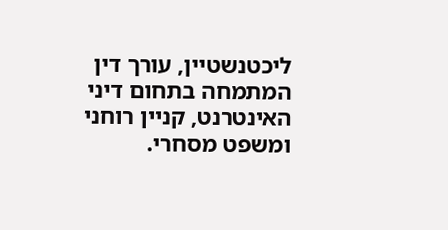ליכטנשטיין, עורך דין המתמחה בתחום דיני האינטרנט, קניין רוחני ומשפט מסחרי.